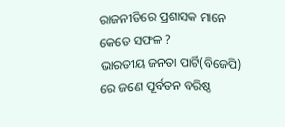ରାଜନୀତିରେ ପ୍ରଶାସକ ମାନେ କେତେ ସଫଳ ?
ଭାରତୀୟ ଜନତା ପାର୍ଟି(ବିଜେପି) ରେ ଜଣେ ପୂର୍ବତନ ବରିଷ୍ଠ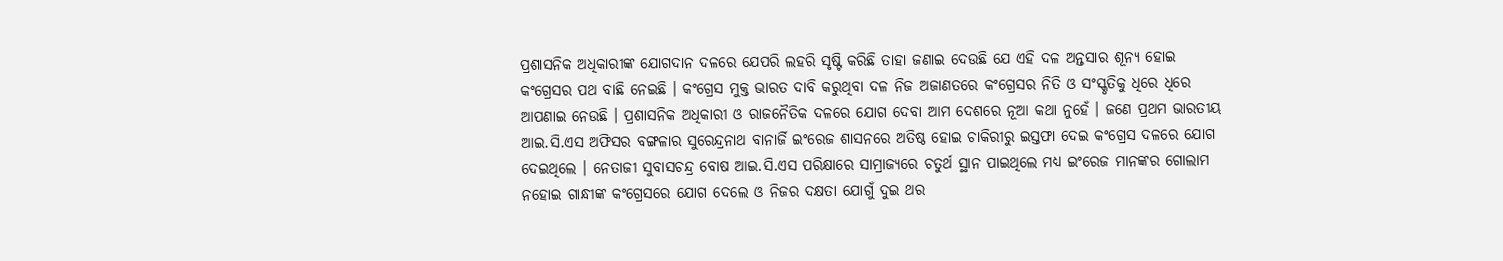ପ୍ରଶାସନିକ ଅଧିକାରୀଙ୍କ ଯୋଗଦାନ ଦଳରେ ଯେପରି ଲହରି ସୃଷ୍ଟି କରିଛି ତାହା ଜଣାଇ ଦେଉଛି ଯେ ଏହି ଦଳ ଅନ୍ତସାର ଶୂନ୍ୟ ହୋଇ କଂଗ୍ରେସର ପଥ ବାଛି ନେଇଛି । କଂଗ୍ରେସ ମୁକ୍ତ ଭାରତ ଦାବି କରୁଥିବା ଦଳ ନିଜ ଅଜାଣତରେ କଂଗ୍ରେସର ନିତି ଓ ସଂସ୍କୃତିକୁ ଧିରେ ଧିରେ ଆପଣାଇ ନେଉଛି । ପ୍ରଶାସନିକ ଅଧିକାରୀ ଓ ରାଜନୈତିକ ଦଳରେ ଯୋଗ ଦେବା ଆମ ଦେଶରେ ନୂଆ କଥା ନୁହେଁ । ଜଣେ ପ୍ରଥମ ଭାରତୀୟ ଆଇ.ସି.ଏସ ଅଫିସର ବଙ୍ଗଳାର ସୁରେନ୍ଦ୍ରନାଥ ବାନାର୍ଜି ଇଂରେଜ ଶାସନରେ ଅତିଷ୍ଠ ହୋଇ ଚାକିରୀରୁ ଇସ୍ତଫା ଦେଇ କଂଗ୍ରେସ ଦଳରେ ଯୋଗ ଦେଇଥିଲେ । ନେତାଜୀ ସୁବାସଚନ୍ଦ୍ର ବୋଷ ଆଇ.ସି.ଏସ ପରିକ୍ଷାରେ ସାମ୍ରାଜ୍ୟରେ ଚତୁର୍ଥ ସ୍ଥାନ ପାଇଥିଲେ ମଧ୍ୟ ଇଂରେଜ ମାନଙ୍କର ଗୋଲାମ ନହୋଇ ଗାନ୍ଧୀଙ୍କ କଂଗ୍ରେସରେ ଯୋଗ ଦେଲେ ଓ ନିଜର ଦକ୍ଷତା ଯୋଗୁଁ ଦୁଇ ଥର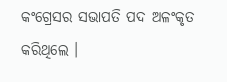କଂଗ୍ରେସର ସଭାପତି ପଦ ଅଳଂକୃତ କରିଥିଲେ ।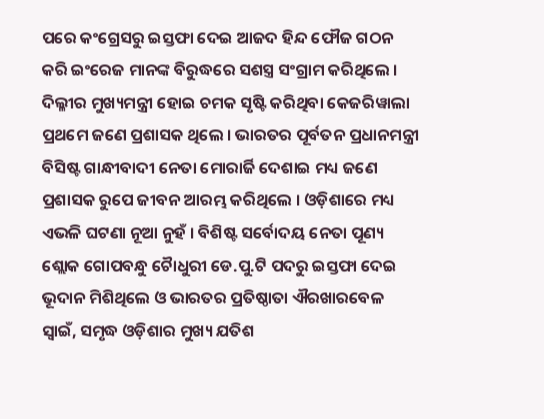ପରେ କଂଗ୍ରେସରୁ ଇସ୍ତଫା ଦେଇ ଆଜଦ ହିନ୍ଦ ଫୌଜ ଗଠନ କରି ଇଂରେଜ ମାନଙ୍କ ବିରୁଦ୍ଧରେ ସଶସ୍ତ୍ର ସଂଗ୍ରାମ କରିଥିଲେ । ଦିଲ୍ଳୀର ମୁଖ୍ୟମନ୍ତ୍ରୀ ହୋଇ ଚମକ ସୃଷ୍ଟି କରିଥିବା କେଜରିୱାଲା ପ୍ରଥମେ ଜଣେ ପ୍ରଶାସକ ଥିଲେ । ଭାରତର ପୂର୍ବତନ ପ୍ରଧାନମନ୍ତ୍ରୀ ବିସିଷ୍ଟ ଗାନ୍ଧୀବାଦୀ ନେତା ମୋରାର୍ଜି ଦେଶାଇ ମଧ୍ୟ ଜଣେ ପ୍ରଶାସକ ରୁପେ ଜୀବନ ଆରମ୍ଭ କରିଥିଲେ । ଓଡ଼ିଶାରେ ମଧ୍ୟ ଏଭଳି ଘଟଣା ନୂଆ ନୁହଁ । ବିଶିଷ୍ଟ ସର୍ବୋଦୟ ନେତା ପୂଣ୍ୟ ଶ୍ଲୋକ ଗୋପବନ୍ଧୁ ଚୈାଧୁରୀ ଡେ.ପୁ.ଟି ପଦରୁ ଇସ୍ତଫା ଦେଇ ଭୂଦାନ ମିଶିଥିଲେ ଓ ଭାରତର ପ୍ରତିଷ୍ଠାତା ଐରଖାରବେଳ ସ୍ୱାଇଁ, ସମୃଦ୍ଧ ଓଡ଼ିଶାର ମୁଖ୍ୟ ଯତିଶ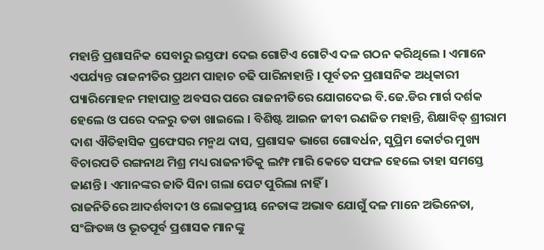ମହାନ୍ତି ପ୍ରଶାସନିକ ସେବାରୁ ଇସ୍ତଫା ଦେଇ ଗୋଟିଏ ଗୋଟିଏ ଦଳ ଗଠନ କରିଥିଲେ । ଏମାନେ ଏପର୍ଯ୍ୟନ୍ତ ରାଜନୀତିର ପ୍ରଥମ ପାହାଚ ଚଢି ପାରିନାହାନ୍ତି । ପୂର୍ବତନ ପ୍ରଶାସନିକ ଅଧିକାରୀ ପ୍ୟାରିମୋହନ ମହାପାତ୍ର ଅବସର ପରେ ରାଜନୀତିରେ ଯୋଗଦେଇ ବି.ଜେ.ଡିର ମାର୍ଗ ଦର୍ଶକ ହେଲେ ଓ ପରେ ଦଳରୁ ତଡା ଖାଇଲେ । ବିଶିଷ୍ଟ ଆଇନ ଜୀବୀ ରଣଜିତ ମହାନ୍ତି, ଶିକ୍ଷାବିତ୍ ଶ୍ରୀରାମ ଦାଶ ଐତିହାସିକ ପ୍ରଫେସର ମନ୍ମଥ ଦାସ, ପ୍ରଶାସକ ଭାଗେ ଗୋବର୍ଧନ, ସୁପ୍ରିମ କୋର୍ଟର ମୁଖ୍ୟ ବିଚାରପତି ରଙ୍ଗନାଥ ମିଶ୍ର ମଧ୍ୟ ରାଜନୀତିକୁ ଲମ୍ଫ ମାରି କେତେ ସଫଳ ହେଲେ ତାହା ସମସ୍ତେ ଜାଣନ୍ତି । ଏମାନଙ୍କର ଜାତି ସିନା ଗଲା ପେଟ ପୁରିଲା ନାହିଁ ।
ରାଜନିତିରେ ଆଦର୍ଶବାଦୀ ଓ ଲୋକପ୍ରୀୟ ନେତାଙ୍କ ଅଭାବ ଯୋଗୁଁ ଦଳ ମାନେ ଅଭିନେତା, ସଂଙ୍ଗିତଜ୍ଞ ଓ ଭୂତପୂର୍ବ ପ୍ରଶାସକ ମାନଙ୍କୁ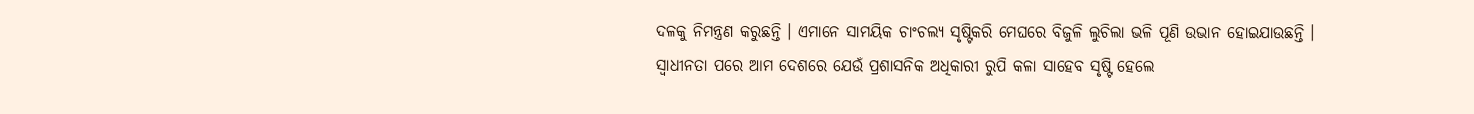ଦଳକୁ ନିମନ୍ତ୍ରଣ କରୁଛନ୍ତି । ଏମାନେ ସାମୟିକ ଚାଂଚଲ୍ୟ ସୃଷ୍ଟିକରି ମେଘରେ ବିଜୁଳି ଲୁଚିଲା ଭଳି ପୂଣି ଉଭାନ ହୋଇଯାଉଛନ୍ତି । ସ୍ୱାଧୀନତା ପରେ ଆମ ଦେଶରେ ଯେଉଁ ପ୍ରଶାସନିକ ଅଧିକାରୀ ରୁପି କଳା ସାହେବ ସୃଷ୍ଟି ହେଲେ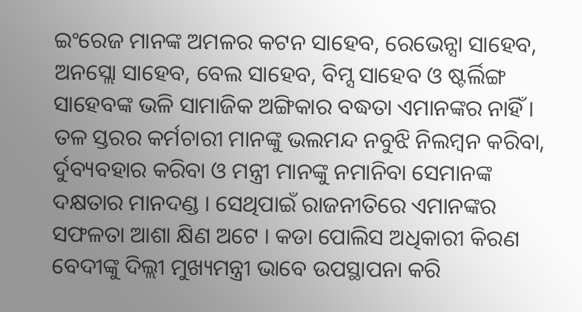ଇଂରେଜ ମାନଙ୍କ ଅମଳର କଟନ ସାହେବ, ରେଭେନ୍ସା ସାହେବ, ଅନସ୍ଲୋ ସାହେବ, ବେଲ ସାହେବ, ବିମ୍ସ ସାହେବ ଓ ଷ୍ଟର୍ଲିଙ୍ଗ ସାହେବଙ୍କ ଭଳି ସାମାଜିକ ଅଙ୍ଗିକାର ବଦ୍ଧତା ଏମାନଙ୍କର ନାହିଁ । ତଳ ସ୍ତରର କର୍ମଚାରୀ ମାନଙ୍କୁ ଭଲମନ୍ଦ ନବୁଝି ନିଲମ୍ବନ କରିବା, ର୍ଦୁବ୍ୟବହାର କରିବା ଓ ମନ୍ତ୍ରୀ ମାନଙ୍କୁ ନମାନିବା ସେମାନଙ୍କ ଦକ୍ଷତାର ମାନଦଣ୍ଡ । ସେଥିପାଇଁ ରାଜନୀତିରେ ଏମାନଙ୍କର ସଫଳତା ଆଶା କ୍ଷିଣ ଅଟେ । କଡା ପୋଲିସ ଅଧିକାରୀ କିରଣ ବେଦୀଙ୍କୁ ଦିଲ୍ଲୀ ମୁଖ୍ୟମନ୍ତ୍ରୀ ଭାବେ ଉପସ୍ଥାପନା କରି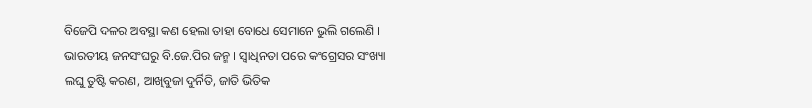ବିଜେପି ଦଳର ଅବସ୍ଥା କଣ ହେଲା ତାହା ବୋଧେ ସେମାନେ ଭୁଲି ଗଲେଣି ।
ଭାରତୀୟ ଜନସଂଘରୁ ବି.ଜେ.ପିର ଜନ୍ମ । ସ୍ୱାଧିନତା ପରେ କଂଗ୍ରେସର ସଂଖ୍ୟା ଲଘୁ ତୁଷ୍ଟି କରଣ, ଆଖିବୁଜା ଦୁର୍ନିତି, ଜାତି ଭିତିକ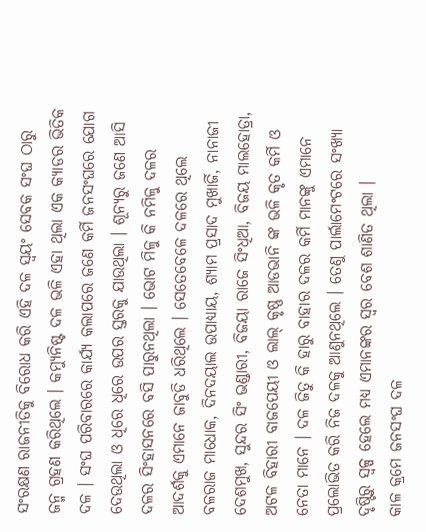ସଂରକ୍ଷଣ ରାଜନୀତିକୁ ବିରୋଧ କରି ଏହି ଦଳ ସ୍ୱୟଂ ସେବକ ସଂଘ ଠାରୁ ଜନ୍ମ ଗ୍ରହଣ କରିଥିଲେ । କମ୍ୟୁନିଷ୍ଟ ଦଳ ଭଳି ଏହା ଥିଲା ଏକ କ୍ୟାଡର ଭିତିକ ଦଳ । ସଂଘ ପରିବାରରେ କାର୍ଯ୍ୟ କଲାପରେ ଜଣେ କର୍ମି ଜନସଂଘରେ ଯୋଗ ଦେଉଥିଲା ଓ ଧିରେ ଧିରେ ଉପର ସ୍ତରକୁ ଯାଉଥିଲା । ଶୂନ୍ୟରୁ ଜଣେ ଆସି ଦଳର ସିଂହାସନରେ ବସି ପାରୁନଥିଲା । ଭୋଟ ମିଳୁ କି ନମିଳୁ ଦଳର ଆଦର୍ଶକୁ ଏମାନେ ଜାବୁଡି ଧରିଥିଲେ । ସେତେବେଳେ ଦଳରେ ଥିଲେ ବଳରାଜ ମାଧୋକ, ଦିନଦୟାଲ ଉପାଧ୍ୟାୟ, ଶ୍ୟାମ ପ୍ରସାଦ ମୁଖାର୍ଜି, ନାନାଜୀ ଦେଶମୁଖ, ସୁନ୍ଦର ସିଂ ଭଣ୍ଡାରୀ, ବିଜୟା ରାଜେ ସିଂଧିଆ, ବିଜୟ ମାଲହୋତ୍ରା, ଅଟଳ ବିହାରୀ ବାଜପେୟୀ ଓ ଲାଲ୍ କୃଷ୍ଣ ଆଡଭାନି ଙ୍କ ଭଳି କୃତ କର୍ମି ଓ ନେତା ମାନେ । ଦଳ ଜିତୁ କି ହାରୁ ବାହାର ଦଳର କର୍ମି ମାନଙ୍କୁ ଏମାନେ ପ୍ରଲୋଭିତ କରି ନିଜ ଦଳକୁ ଆଣୁନଥିଲେ । ତେଣୁ ପାର୍ଲାମେଂଟରେ ସଂଖ୍ୟା ଦୃଷ୍ଟିରୁ ସ୍ୱଳ୍ପ ହେଲେ ମଧ୍ୟ ଏମାନଙ୍କର ସ୍ୱର ବେଶ ଶାଣିତ ଥିଲା ।
କାଳ କ୍ରମେ ଜନସଂଘ ଦଳ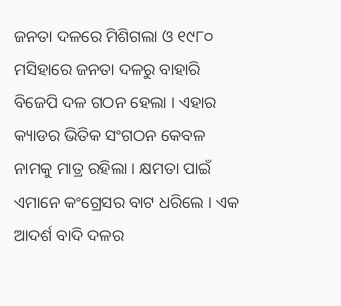ଜନତା ଦଳରେ ମିଶିଗଲା ଓ ୧୯୮୦ ମସିହାରେ ଜନତା ଦଳରୁ ବାହାରି ବିଜେପି ଦଳ ଗଠନ ହେଲା । ଏହାର କ୍ୟାଡର ଭିତିକ ସଂଗଠନ କେବଳ ନାମକୁ ମାତ୍ର ରହିଲା । କ୍ଷମତା ପାଇଁ ଏମାନେ କଂଗ୍ରେସର ବାଟ ଧରିଲେ । ଏକ ଆଦର୍ଶ ବାଦି ଦଳର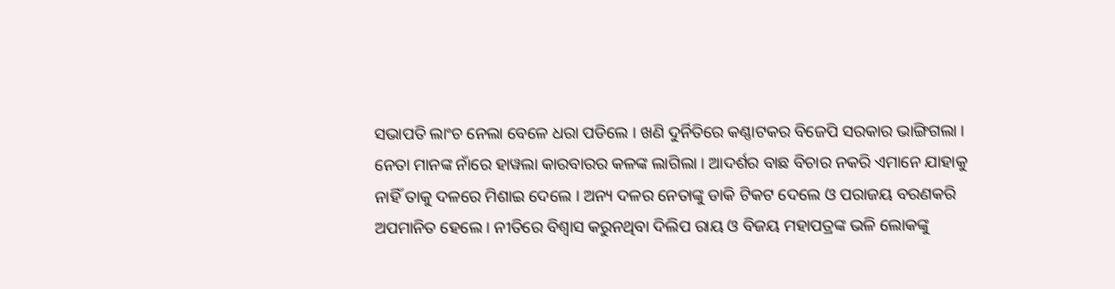ସଭାପତି ଲାଂଚ ନେଲା ବେଳେ ଧରା ପଡିଲେ । ଖଣି ଦୁର୍ନିତିରେ କଣ୍ଣାଟକର ବିଜେପି ସରକାର ଭାଙ୍ଗିଗଲା । ନେତା ମାନଙ୍କ ନାଁରେ ହାୱଲା କାରବାରର କଳଙ୍କ ଲାଗିଲା । ଆଦର୍ଶର ବାଛ ବିଚାର ନକରି ଏମାନେ ଯାହାକୁ ନାହିଁ ତାକୁ ଦଳରେ ମିଶାଇ ଦେଲେ । ଅନ୍ୟ ଦଳର ନେତାଙ୍କୁ ଡାକି ଟିକଟ ଦେଲେ ଓ ପରାଜୟ ବରଣକରି ଅପମାନିତ ହେଲେ । ନୀତିରେ ବିଶ୍ୱାସ କରୁନଥିବା ଦିଲିପ ରାୟ ଓ ବିଜୟ ମହାପତ୍ରଙ୍କ ଭଳି ଲୋକଙ୍କୁ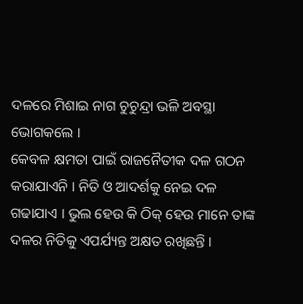ଦଳରେ ମିଶାଇ ନାଗ ଚୁଚୁନ୍ଦ୍ରା ଭଳି ଅବସ୍ଥା ଭୋଗକଲେ ।
କେବଳ କ୍ଷମତା ପାଇଁ ରାଜନୈତୀକ ଦଳ ଗଠନ କରାଯାଏନି । ନିତି ଓ ଆଦର୍ଶକୁ ନେଇ ଦଳ ଗଢାଯାଏ । ଭୁଲ ହେଉ କି ଠିକ୍ ହେଉ ମାନେ ତାଙ୍କ ଦଳର ନିତିକୁ ଏପର୍ଯ୍ୟନ୍ତ ଅକ୍ଷତ ରଖିଛନ୍ତି ।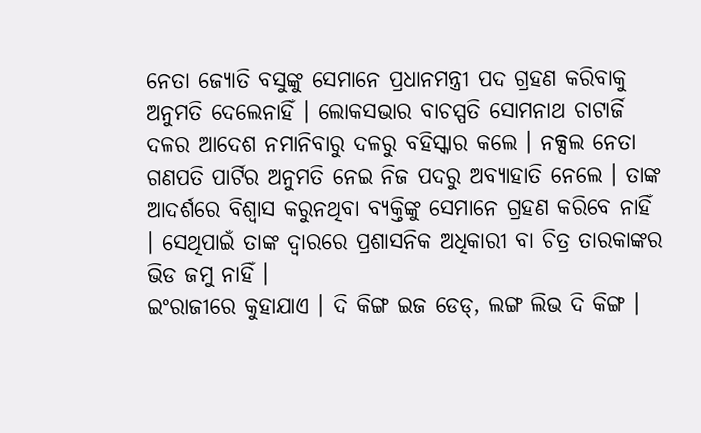ନେତା ଜ୍ୟୋତି ବସୁଙ୍କୁ ସେମାନେ ପ୍ରଧାନମନ୍ତ୍ରୀ ପଦ ଗ୍ରହଣ କରିବାକୁ ଅନୁମତି ଦେଲେନାହିଁ । ଲୋକସଭାର ବାଚସ୍ପତି ସୋମନାଥ ଚାଟାର୍ଜି ଦଳର ଆଦେଶ ନମାନିବାରୁ ଦଳରୁ ବହିସ୍କାର କଲେ । ନକ୍ସଲ ନେତା ଗଣପତି ପାର୍ଟିର ଅନୁମତି ନେଇ ନିଜ ପଦରୁ ଅବ୍ୟାହାତି ନେଲେ । ତାଙ୍କ ଆଦର୍ଶରେ ବିଶ୍ୱାସ କରୁନଥିବା ବ୍ୟକ୍ତିଙ୍କୁ ସେମାନେ ଗ୍ରହଣ କରିବେ ନାହିଁ । ସେଥିପାଇଁ ତାଙ୍କ ଦ୍ୱାରରେ ପ୍ରଶାସନିକ ଅଧିକାରୀ ବା ଚିତ୍ର ତାରକାଙ୍କର ଭିଡ ଜମୁ ନାହିଁ ।
ଇଂରାଜୀରେ କୁହାଯାଏ । ଦି କିଙ୍ଗ ଇଜ ଡେଡ୍, ଲଙ୍ଗ ଲିଭ ଦି କିଙ୍ଗ ।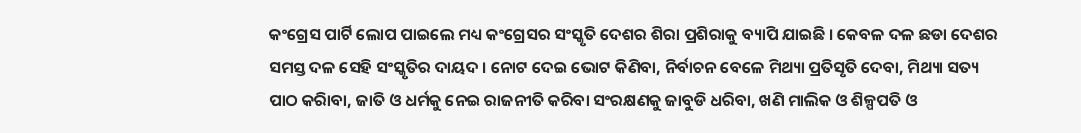କଂଗ୍ରେସ ପାର୍ଟି ଲୋପ ପାଇଲେ ମଧ୍ୟ କଂଗ୍ରେସର ସଂସ୍କୃତି ଦେଶର ଶିରା ପ୍ରଶିରାକୁ ବ୍ୟାପି ଯାଇଛି । କେବଳ ଦଳ ଛଡା ଦେଶର ସମସ୍ତ ଦଳ ସେହି ସଂସ୍କୃତିର ଦାୟଦ । ନୋଟ ଦେଇ ଭୋଟ କିଣିବା, ନିର୍ବାଚନ ବେଳେ ମିଥ୍ୟା ପ୍ରତିସୃତି ଦେବା, ମିଥ୍ୟା ସତ୍ୟ ପାଠ କରିାବା, ଜାତି ଓ ଧର୍ମକୁ ନେଇ ରାଜନୀତି କରିବା ସଂରକ୍ଷଣକୁ ଜାବୁଡି ଧରିବା, ଖଣି ମାଲିକ ଓ ଶିଳ୍ପପତି ଓ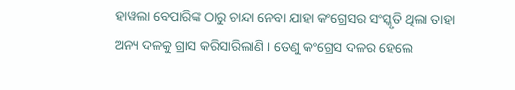ହାୱଲା ବେପାରିଙ୍କ ଠାରୁ ଚାନ୍ଦା ନେବା ଯାହା କଂଗ୍ରେସର ସଂସ୍କୃତି ଥିଲା ତାହା ଅନ୍ୟ ଦଳକୁ ଗ୍ରାସ କରିସାରିଲାଣି । ତେଣୁ କଂଗ୍ରେସ ଦଳର ହେଲେ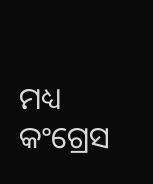ମଧ୍ୟ କଂଗ୍ରେସ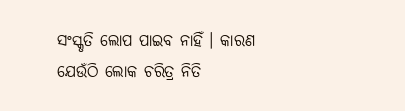ସଂସ୍କୃତି ଲୋପ ପାଇବ ନାହିଁ । କାରଣ ଯେଉଁଠି ଲୋକ ଚରିତ୍ର ନିତି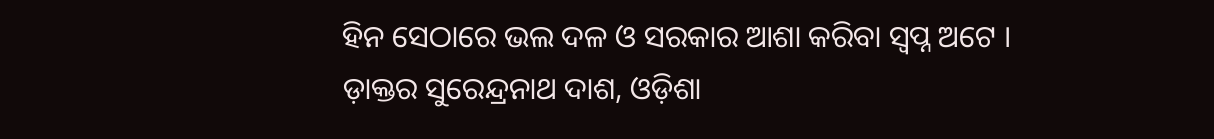ହିନ ସେଠାରେ ଭଲ ଦଳ ଓ ସରକାର ଆଶା କରିବା ସ୍ୱପ୍ନ ଅଟେ ।
ଡ଼ାକ୍ତର ସୁରେନ୍ଦ୍ରନାଥ ଦାଶ, ଓଡ଼ିଶା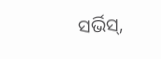ସର୍ଭିସ୍,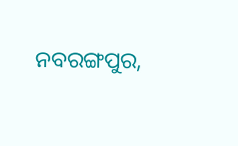ନବରଙ୍ଗପୁର,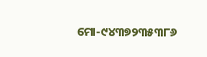ମୋ-୯୪୩୭୨୩୫୩୮୬